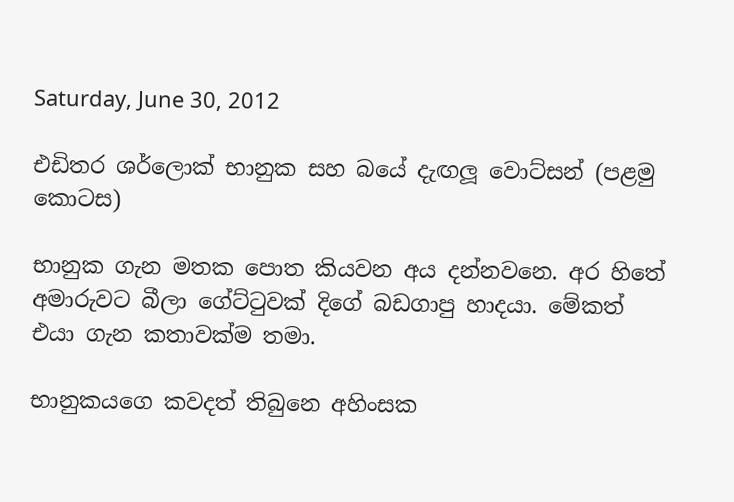Saturday, June 30, 2012

එඩිතර ශර්ලොක් භානුක සහ බයේ දැඟලූ වොට්සන් (පළමු කොටස)

භානුක ගැන මතක පොත කියවන අය දන්නවනෙ. අර හිතේ අමාරුවට බීලා ගේට්ටුවක් දිගේ බඩගාපු හාදයා. මේකත් එයා ගැන කතාවක්ම තමා.

භානුකයගෙ කවදත් තිබුනෙ අහිංසක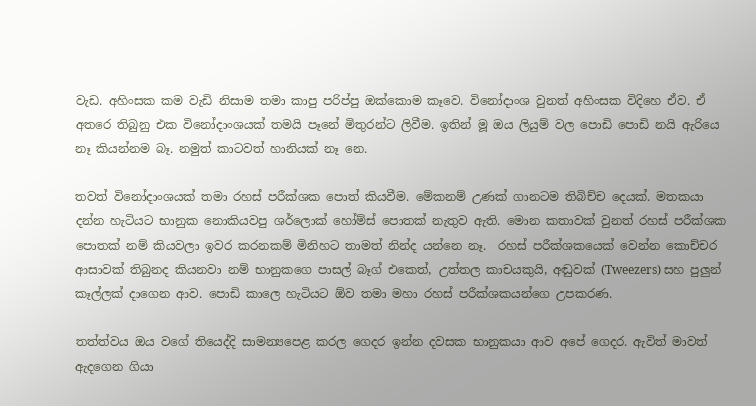වැඩ. අහිංසක කම වැඩි නිසාම තමා කාපු පරිප්පු ඔක්කොම කෑවෙ. විනෝදාංශ වුනත් අහිංසක විදිහෙ ඒව. ඒ අතරෙ තිබුනු එක විනෝදාංශයක් තමයි පෑනේ මිතුරන්ට ලිවීම. ඉතින් මූ ඔය ලියුම් වල පොඩි පොඩි නයි ඇරියෙ නෑ කියන්නම බෑ. නමුත් කාටවත් හානියක් නෑ නෙ.

තවත් විනෝදාංශයක් තමා රහස් පරීක්ශක පොත් කියවීම. මේකනම් උණක් ගානටම තිබිච්ච දෙයක්. මතකයා දන්න හැටියට භානුක නොකියවපු ශර්ලොක් හෝම්ස් පොතක් නැතුව ඇති. මොන කතාවක් වුනත් රහස් පරීක්ශක පොතක් නම් කියවලා ඉවර කරනකම් මිනිහට තාමත් නින්ද යන්නෙ නෑ.  රහස් පරීක්ශකයෙක් වෙන්න කොච්චර ආසාවක් තිබුනද කියනවා නම් භානුකගෙ පාසල් බෑග් එකෙත්, උත්තල කාචයකුයි, අඬුවක් (Tweezers) සහ පුලුන් කෑල්ලක් දාගෙන ආව. පොඩි කාලෙ හැටියට ඕව තමා මහා රහස් පරීක්ශකයන්ගෙ උපකරණ.

තත්ත්වය ඔය වගේ තියෙද්දි සාමන්‍යපෙළ කරල ගෙදර ඉන්න දවසක භානුකයා ආව අපේ ගෙදර. ඇවිත් මාවත් ඇදගෙන ගියා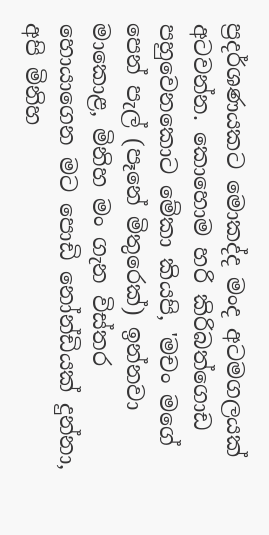ප්‍රදර්ශණයකට මොකද්ද මංද අටමගලයක් අටවන්න. කොහොම හරි කිරිබත්ගොඩ පහුවෙනකොට මේකා කියපි, 'මචං මගේ පෙන් පැල් (පෑනේ මිතුරෙක්) ඉන්නවා මාකොළ, මිනිහ මං ගැන විස්තර හොයාගෙන මට පොඩි නෝන්ඩියක් දුන්නා, අපි මිනිහ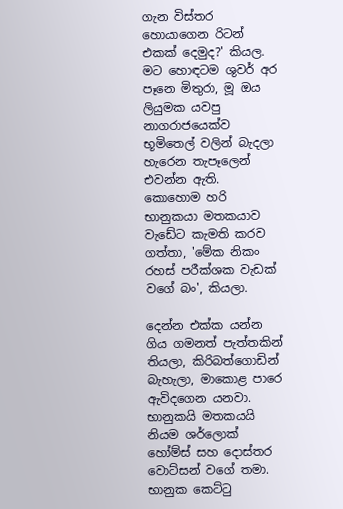ගැන විස්තර හොයාගෙන රිටන් එකක් දෙමුද?' කියල. මට හොඳටම ශුවර් අර පෑනෙ මිතුරා, මූ ඔය ලියුමක යවපු නාගරාජයෙක්ව භූමිතෙල් වලින් බැදලා හැරෙන තැපෑලෙන් එවන්න ඇති. කොහොම හරි භානුකයා මතකයාව වැඩේට කැමති කරව ගත්තා, 'මේක නිකං රහස් පරීක්ශක වැඩක් වගේ බං', කියලා.

දෙන්න එක්ක යන්න ගිය ගමනත් පැත්තකින් තියලා, කිරිබත්ගොඩින් බැහැලා, මාකොළ පාරෙ ඇවිදගෙන යනවා. භානුකයි මතකයයි නියම ශර්ලොක් හෝම්ස් සහ දොස්තර වොට්සන් වගේ තමා. භානුක කෙට්ටු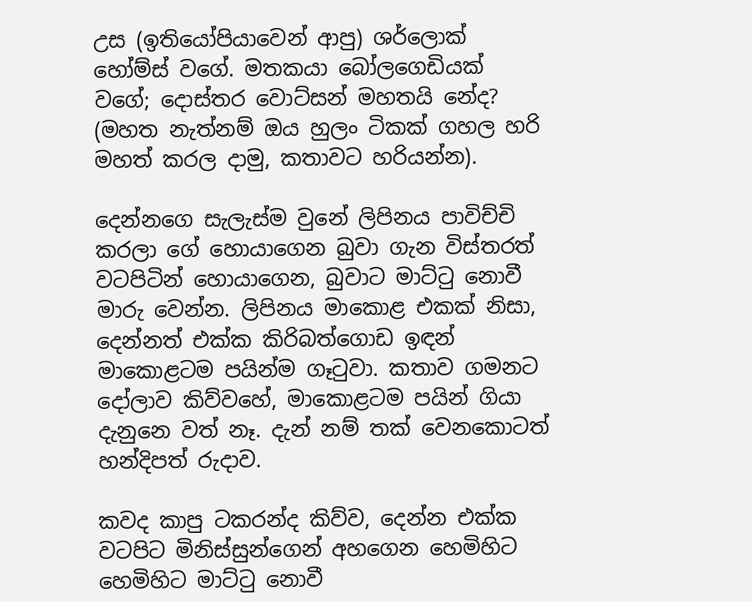උස (ඉතියෝපියාවෙන් ආපු) ශර්ලොක් හෝම්ස් වගේ. මතකයා බෝලගෙඩියක් වගේ; දොස්තර වොට්සන් මහතයි නේද? (මහත නැත්නම් ඔය හුලං ටිකක් ගහල හරි මහත් කරල දාමු, කතාවට හරියන්න).

දෙන්නගෙ සැලැස්ම වුනේ ලිපිනය පාවිච්චි කරලා ගේ හොයාගෙන බුවා ගැන විස්තරත් වටපිටින් හොයාගෙන, බුවාට මාට්ටු නොවී මාරු වෙන්න. ලිපිනය මාකොළ එකක් නිසා, දෙන්නත් එක්ක කිරිබත්ගොඩ ඉඳන් මාකොළටම පයින්ම ගෑටුවා. කතාව ගමනට දෝලාව කිව්වහේ, මාකොළටම පයින් ගියා දැනුනෙ වත් නෑ. දැන් නම් තක් වෙනකොටත් හන්දිපත් රුදාව.

කවද කාපු ටකරන්ද කිව්ව, දෙන්න එක්ක වටපිට මිනිස්සුන්ගෙන් අහගෙන හෙමිහිට හෙමිහිට මාට්ටු නොවී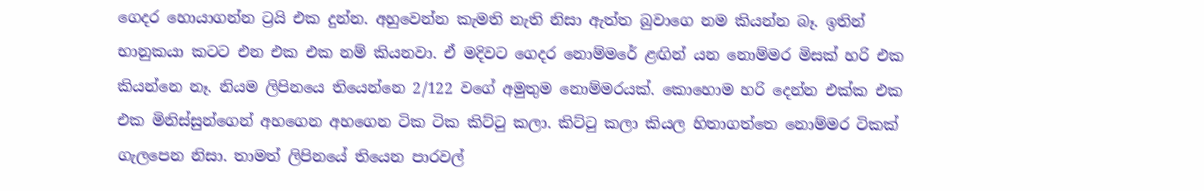ගෙදර හොයාගන්න ට්‍රයි එක දුන්න. අහුවෙන්න කැමති නැති නිසා ඇත්ත බුවාගෙ නම කියන්න බෑ. ඉතින් භානුකයා කටට එන එක එක නම් කියනවා. ඒ මදිවට ගෙදර නොම්මරේ ළඟින් යන නොම්මර මිසක් හරි එක කියන්නෙ නෑ. නියම ලිපිනයෙ තියෙන්නෙ 2/122 වගේ අමුතුම නොම්මරයක්. කොහොම හරි දෙන්න එක්ක එක එක මිනිස්සුන්ගෙන් අහගෙන අහගෙන ටික ටික කිට්ටු කලා. කිට්ටු කලා කියල හිතාගත්තෙ නොම්මර ටිකක් ගැලපෙන නිසා. තාමත් ලිපිනයේ තියෙන පාරවල්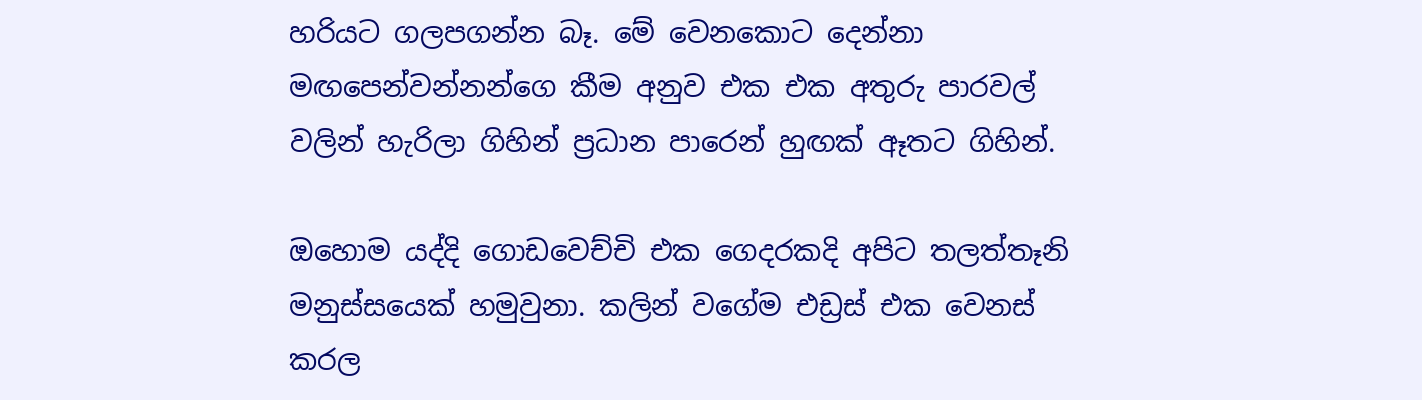හරියට ගලපගන්න බෑ. මේ වෙනකොට දෙන්නා මඟපෙන්වන්නන්ගෙ කීම අනුව එක එක අතුරු පාරවල් වලින් හැරිලා ගිහින් ප්‍රධාන පාරෙන් හුඟක් ඈතට ගිහින්.

ඔහොම යද්දි ගොඩවෙච්චි එක ගෙදරකදි අපිට තලත්තෑනි මනුස්සයෙක් හමුවුනා. කලින් වගේම එඩ්‍රස් එක වෙනස් කරල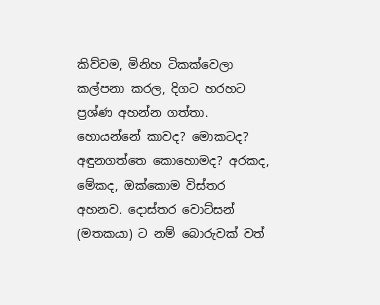කිව්වම, මිනිහ ටිකක්වෙලා කල්පනා කරල, දිගට හරහට ප්‍රශ්ණ අහන්න ගත්තා. හොයන්නේ කාවද? මොකටද? අඳුනගත්තෙ කොහොමද? අරකද, මේකද, ඔක්කොම විස්තර අහනව. දොස්තර වොට්සන් (මතකයා) ට නම් බොරුවක් වත්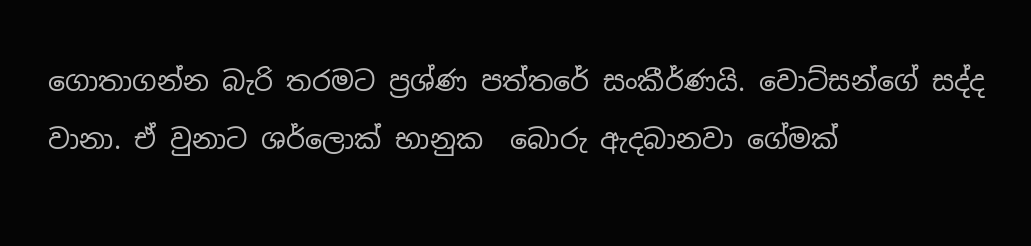ගොතාගන්න බැරි තරමට ප්‍රශ්ණ පත්තරේ සංකීර්ණයි. වොට්සන්ගේ සද්ද වානා. ඒ වුනාට ශර්ලොක් භානුක  බොරු ඇදබානවා ගේමක්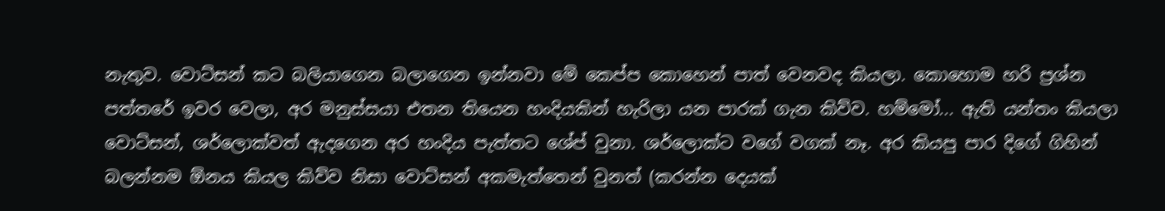නැතුව. වොට්සන් කට බලියාගෙන බලාගෙන ඉන්නවා මේ කෙප්ප කොහෙන් පාත් වෙනවද කියලා. කොහොම හරි ප්‍රශ්න පත්තරේ ඉවර වෙලා, අර මනුස්සයා එතන තියෙන හංදියකින් හැරිලා යන පාරක් ගැන කිව්ව. හම්මෝ... ඇති යන්තං කියලා වොට්සන්, ශර්ලොක්වත් ඇදගෙන අර හංදිය පැත්තට ශේප් වුනා. ශර්ලොක්ට වගේ වගක් නෑ. අර කියපු පාර දිගේ ගිහින් බලන්නම ඕනය කියල කිව්ව නිසා වොට්සන් අකමැත්තෙන් වුනත් (කරන්න දෙයක්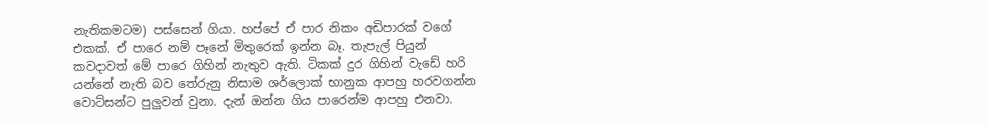නැතිකමටම) පස්සෙන් ගියා. හප්පේ ඒ පාර නිකං අඩිපාරක් වගේ එකක්. ඒ පාරෙ නම් පෑනේ මිතුරෙක් ඉන්න බෑ. තැපැල් පියුන් කවදාවත් මේ පාරෙ ගිහින් නැතුව ඇති. ටිකක් දුර ගිහින් වැඩේ හරි යන්නේ නැති බව තේරුනු නිසාම ශර්ලොක් භානුක ආපහු හරවගන්න වොට්සන්ට පුලුවන් වුනා. දැන් ඔන්න ගිය පාරෙන්ම ආපහු එනවා.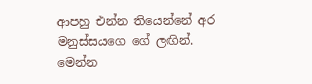ආපහු එන්න තියෙන්නේ අර මනුස්සයගෙ ගේ ලඟින්. මෙන්න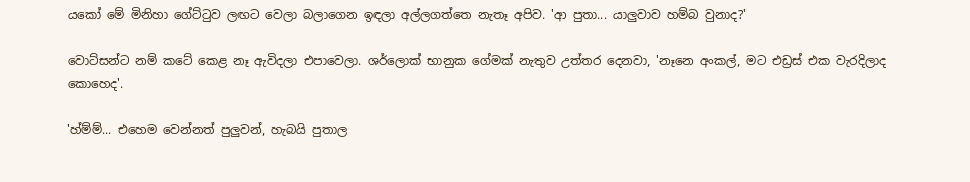යකෝ මේ මිනිහා ගේට්ටුව ලඟට වෙලා බලාගෙන ඉඳලා අල්ලගත්තෙ නැතෑ අපිව. 'ආ පුතා... යාලුවාව හම්බ වුනාද?'

වොට්සන්ට නම් කටේ කෙළ නෑ ඇවිදලා එපාවෙලා. ශර්ලොක් භානුක ගේමක් නැතුව උත්තර දෙනවා, 'නෑනෙ අංකල්, මට එඩ්‍රස් එක වැරදිලාද කොහෙද'.

'හ්ම්ම්... එහෙම වෙන්නත් පුලුවන්, හැබයි පුතාල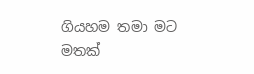ගියහම තමා මට මතක්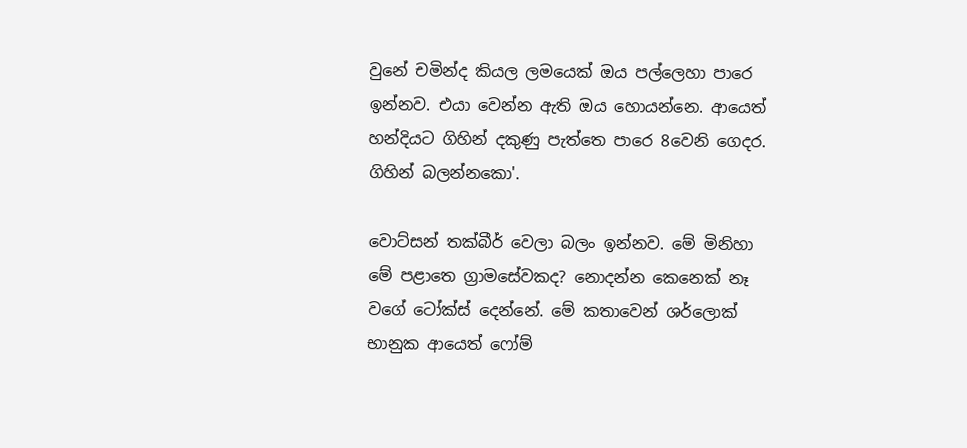වුනේ චමින්ද කියල ලමයෙක් ඔය පල්ලෙහා පාරෙ ඉන්නව. එයා වෙන්න ඇති ඔය හොයන්නෙ. ආයෙත් හන්දියට ගිහින් දකුණු පැත්තෙ පාරෙ 8වෙනි ගෙදර. ගිහින් බලන්නකො'.

වොට්සන් තක්බීර් වෙලා බලං ඉන්නව. මේ මිනිහා මේ පළාතෙ ග්‍රාමසේවකද? නොදන්න කෙනෙක් නෑ වගේ ටෝක්ස් දෙන්නේ. මේ කතාවෙන් ශර්ලොක් භානුක ආයෙත් ෆෝම්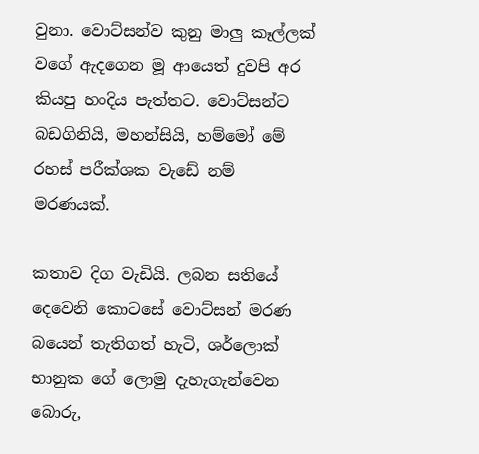වුනා. වොට්සන්ව කුනු මාලු කෑල්ලක් වගේ ඇදගෙන මූ ආයෙත් දුවපි අර කියපු හංදිය පැත්තට. වොට්සන්ට බඩගිනියි, මහන්සියි, හම්මෝ මේ රහස් පරීක්ශක වැඩේ නම් මරණයක්.

කතාව දිග වැඩියි. ලබන සතියේ දෙවෙනි කොටසේ වොට්සන් මරණ බයෙන් තැතිගත් හැටි, ශර්ලොක් භානුක ගේ ලොමු දැහැගැන්වෙන බොරු,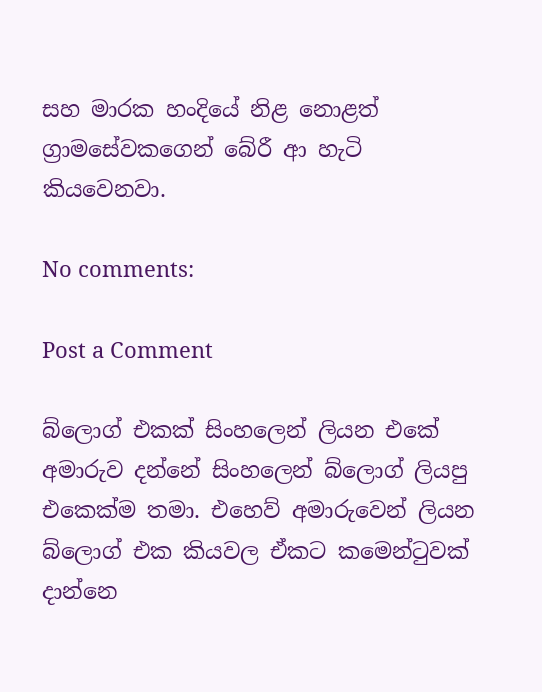සහ මාරක හංදියේ නිළ නොළත් ග්‍රාමසේවකගෙන් බේරී ආ හැටි කියවෙනවා.

No comments:

Post a Comment

බ්ලොග් එකක් සිංහලෙන් ලියන එකේ අමාරුව දන්නේ සිංහලෙන් බ්ලොග් ලියපු එකෙක්ම තමා. එහෙව් අමාරුවෙන් ලියන බ්ලොග් එක කියවල ඒකට කමෙන්ටුවක් දාන්නෙ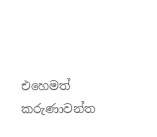එහෙමත් කරුණාවන්ත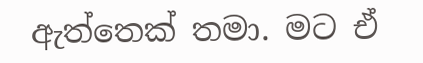ඇත්තෙක් තමා. මට ඒ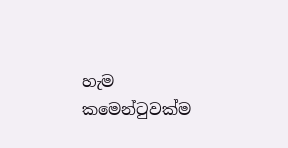හැම කමෙන්ටුවක්ම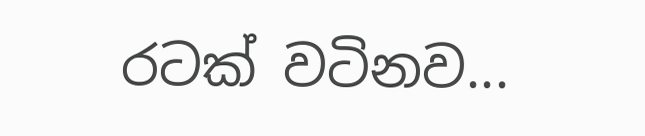රටක් වටිනව...